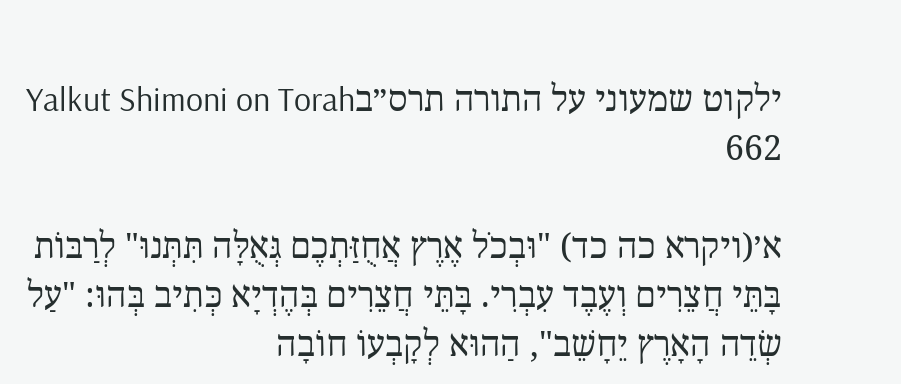ילקוט שמעוני על התורה תרס״בYalkut Shimoni on Torah 662

א׳(ויקרא כה כד) "וּבְכֹל אֶרֶץ אֲחֻזַּתְכֶם גְּאֻלָּה תִּתְּנוּ" לְרַבּוֹת בָּתֵּי חֲצֵרִים וְעֶבֶד עִבְרִי. בָּתֵּי חֲצֵרִים בְּהֶדְיָא כְּתִיב בְּהוּ: "עַל שְׂדֵה הָאָרֶץ יֵחָשֵׁב", הַהוּא לְקָבְעוֹ חוֹבָה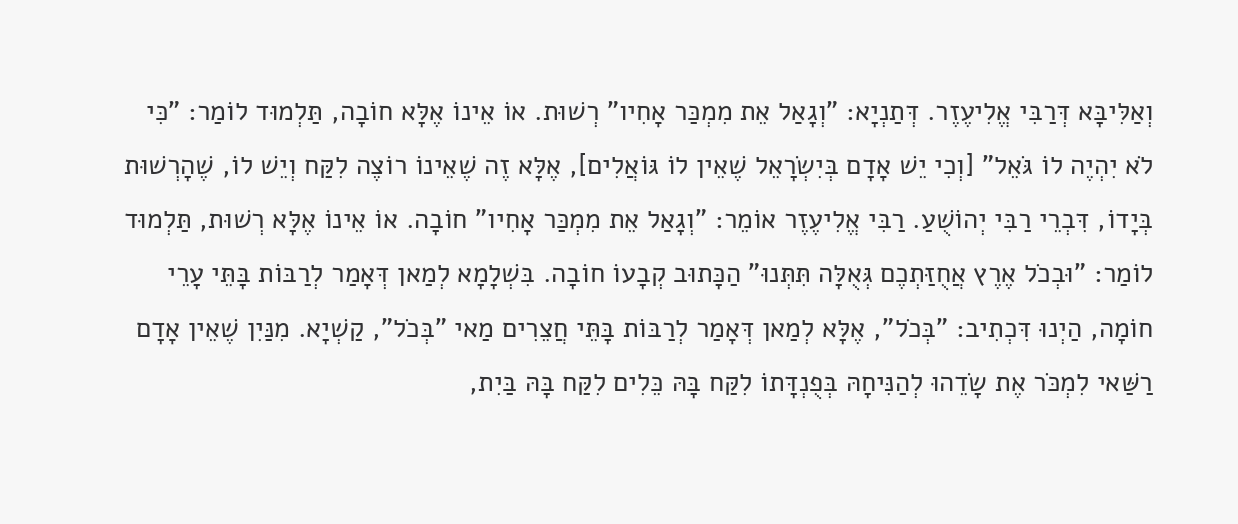וְאַלִּיבָּא דְּרַבִּי אֱלִיעֶזֶר. דְּתַנְיָא: "וְגָאַל אֵת מִמְכַּר אָחִיו" רְשׁוּת. אוֹ אֵינוֹ אֶלָּא חוֹבָה, תַּלְמוּד לוֹמַר: "כִּי לֹא יִהְיֶה לוֹ גֹּאֵל" [וְכִי יֵשׁ אָדָם בְּיִשְׂרָאֵל שֶׁאֵין לוֹ גּוֹאֲלִים], אֶלָּא זֶה שֶׁאֵינוֹ רוֹצֶה לִקַּח וְיֵשׁ לוֹ, שֶׁהָרְשׁוּת בְּיָדוֹ, דִּבְרֵי רַבִּי יְהוֹשֻׁעַ. רַבִּי אֱלִיעֶזֶר אוֹמֵר: "וְגָאַל אֵת מִמְכַּר אָחִיו" חוֹבָה. אוֹ אֵינוֹ אֶלָּא רְשׁוּת, תַּלְמוּד לוֹמַר: "וּבְכֹל אֶרֶץ אֲחֻזַּתְכֶם גְּאֻלָּה תִּתְּנוּ" הַכָּתוּב קְבָעוֹ חוֹבָה. בִּשְׁלָמָא לְמַאן דְּאָמַר לְרַבּוֹת בָּתֵּי עָרֵי חוֹמָה, הַיְנוּ דִּכְתִיב: "בְּכֹל", אֶלָּא לְמַאן דְּאָמַר לְרַבּוֹת בָּתֵּי חֲצֵרִים מַאי "בְּכֹל", קַשְׁיָא. מִנַּיִן שֶׁאֵין אָדָם רַשַּׁאי לִמְכֹּר אֶת שָׂדֵהוּ לְהַנִּיחָהּ בְּפֻנְדָּתוֹ לִקַּח בָּהּ כֵּלִים לִקַּח בָּהּ בַּיִת,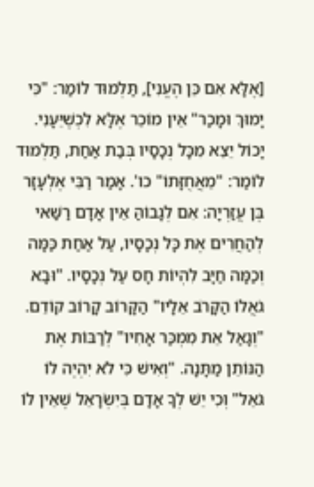[אֶלָּא אִם כֵּן הֶעֱנִי], תַּלְמוּד לוֹמַר: "כִּי יָמוּךְ וּמָכַר" אֵין מוֹכֵר אֶלָּא לִכְשֶׁיֵּעָנִי. יָכוֹל יֵצֵא מִכָּל נְכָסָיו בְּבַת אַחַת, תַּלְמוּד לוֹמַר: "מֵאֲחֻזָּתוֹ" כו'. אָמַר רַבִּי אֶלְעָזָר בֶּן עֲזַרְיָה: אִם לְגָבוֹהַּ אֵין אָדָם רַשַּׁאי לְהַחֲרִים אֶת כָּל נְכָסָיו, עַל אַחַת כַּמָּה וְכַמָּה חַיָּב לִהְיוֹת חָס עַל נְכָסָיו. "וּבָא גֹאֲלוֹ הַקָּרֹב אֵלָיו" הַקָּרוֹב קָרוֹב קוֹדֵם. "וְגָאַל אֵת מִמְכַּר אָחִיו" לְרַבּוֹת אֶת הַנּוֹתֵן מַתָּנָה. "וְאִישׁ כִּי לֹא יִהְיֶה לוֹ גֹּאֵל" וְכִי יֵשׁ לְךָ אָדָם בְּיִשְׂרָאֵל שֶׁאֵין לוֹ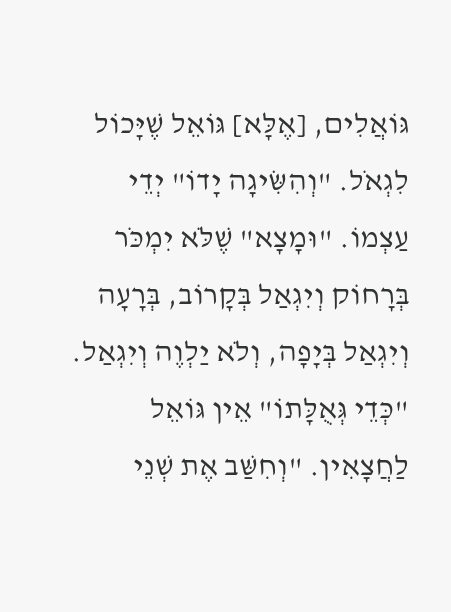גּוֹאֲלִים, [אֶלָּא] גּוֹאֵל שֶׁיָּכוֹל לִגְאֹל. "וְהִשִּׂיגָה יָדוֹ" יְדֵי עַצְמוֹ. "וּמָצָא" שֶׁלֹּא יִמְכֹּר בְּרָחוֹק וְיִגְאַל בְּקָרוֹב, בְּרָעָה וְיִגְאַל בְּיָפָה, וְלֹא יַלְוֶה וְיִגְאַל. "כְּדֵי גְּאֻלָּתוֹ" אֵין גּוֹאֵל לַחֲצָאִין. "וְחִשַּׁב אֶת שְׁנֵי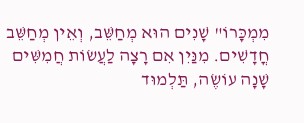מִמְכָּרוֹ" שָׁנִים הוּא מְחַשֵּׁב, וְאֵין מְחַשֵּׁב חֳדָשִׁים. מִנַּיִן אִם רָצָה לַעֲשׂוֹת חֲמִשִּׁים שָׁנָה עוֹשֶׂה, תַּלְמוּד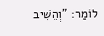לוֹמַר: "וְהֵשִׁיב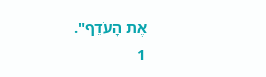אֶת הָעֹדֵף".
1